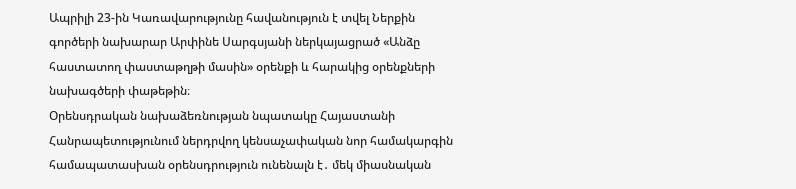Ապրիլի 23-ին Կառավարությունը հավանություն է տվել Ներքին գործերի նախարար Արփինե Սարգսյանի ներկայացրած «Անձը հաստատող փաստաթղթի մասին» օրենքի և հարակից օրենքների նախագծերի փաթեթին։
Օրենսդրական նախաձեռնության նպատակը Հայաստանի Հանրապետությունում ներդրվող կենսաչափական նոր համակարգին համապատասխան օրենսդրություն ունենալն է․ մեկ միասնական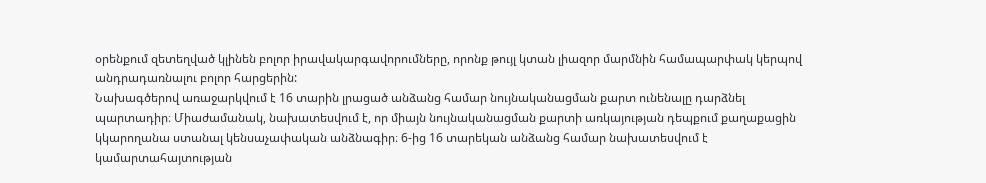օրենքում զետեղված կլինեն բոլոր իրավակարգավորումները, որոնք թույլ կտան լիազոր մարմնին համապարփակ կերպով անդրադառնալու բոլոր հարցերին:
Նախագծերով առաջարկվում է 16 տարին լրացած անձանց համար նույնականացման քարտ ունենալը դարձնել պարտադիր։ Միաժամանակ, նախատեսվում է, որ միայն նույնականացման քարտի առկայության դեպքում քաղաքացին կկարողանա ստանալ կենսաչափական անձնագիր։ 6-ից 16 տարեկան անձանց համար նախատեսվում է կամարտահայտության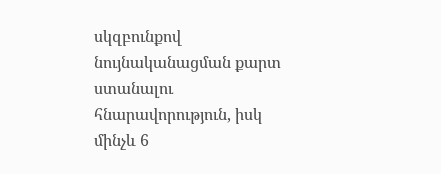սկզբունքով նույնականացման քարտ ստանալու հնարավորություն, իսկ մինչև 6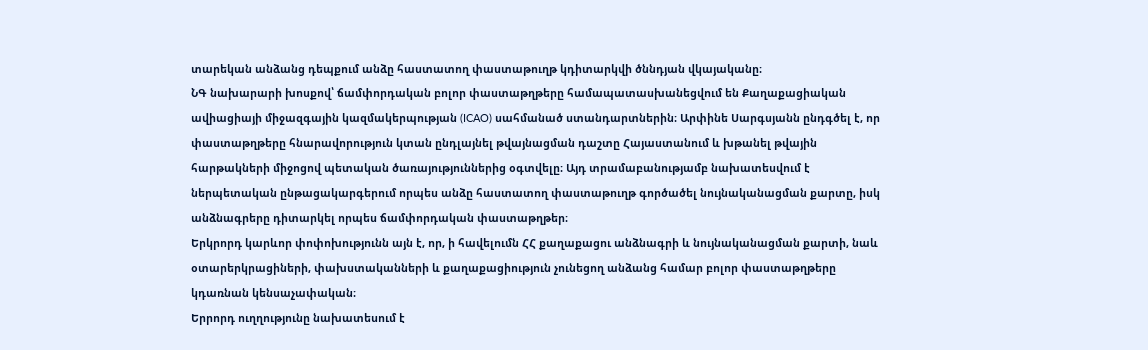տարեկան անձանց դեպքում անձը հաստատող փաստաթուղթ կդիտարկվի ծննդյան վկայականը։
ՆԳ նախարարի խոսքով՝ ճամփորդական բոլոր փաստաթղթերը համապատասխանեցվում են Քաղաքացիական ավիացիայի միջազգային կազմակերպության (ICAO) սահմանած ստանդարտներին։ Արփինե Սարգսյանն ընդգծել է, որ փաստաթղթերը հնարավորություն կտան ընդլայնել թվայնացման դաշտը Հայաստանում և խթանել թվային հարթակների միջոցով պետական ծառայություններից օգտվելը։ Այդ տրամաբանությամբ նախատեսվում է ներպետական ընթացակարգերում որպես անձը հաստատող փաստաթուղթ գործածել նույնականացման քարտը, իսկ անձնագրերը դիտարկել որպես ճամփորդական փաստաթղթեր։
Երկրորդ կարևոր փոփոխությունն այն է, որ, ի հավելումն ՀՀ քաղաքացու անձնագրի և նույնականացման քարտի, նաև օտարերկրացիների, փախստականների և քաղաքացիություն չունեցող անձանց համար բոլոր փաստաթղթերը կդառնան կենսաչափական։
Երրորդ ուղղությունը նախատեսում է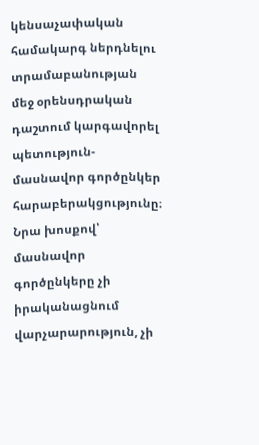կենսաչափական համակարգ ներդնելու տրամաբանության մեջ օրենսդրական դաշտում կարգավորել պետություն- մասնավոր գործընկեր հարաբերակցությունը։
Նրա խոսքով՝ մասնավոր գործընկերը չի իրականացնում վարչարարություն, չի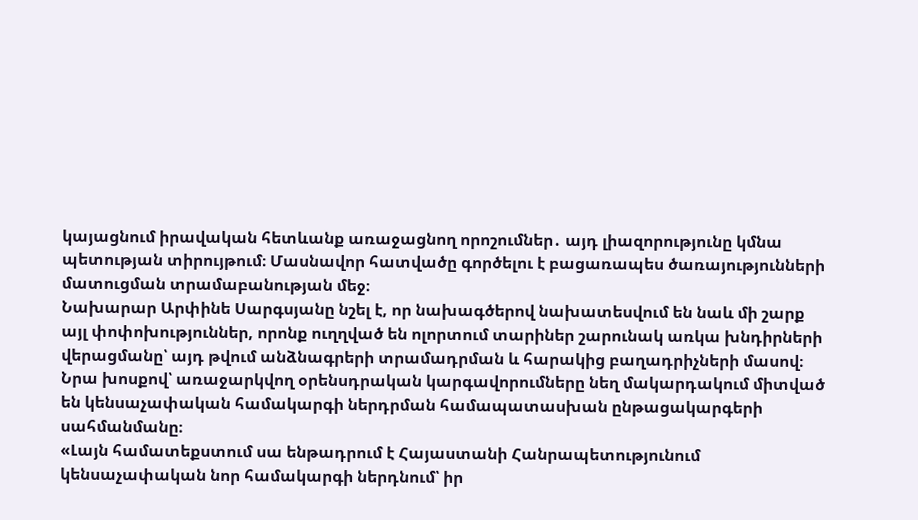կայացնում իրավական հետևանք առաջացնող որոշումներ․ այդ լիազորությունը կմնա պետության տիրույթում։ Մասնավոր հատվածը գործելու է բացառապես ծառայությունների մատուցման տրամաբանության մեջ։
Նախարար Արփինե Սարգսյանը նշել է, որ նախագծերով նախատեսվում են նաև մի շարք այլ փոփոխություններ, որոնք ուղղված են ոլորտում տարիներ շարունակ առկա խնդիրների վերացմանը՝ այդ թվում անձնագրերի տրամադրման և հարակից բաղադրիչների մասով։
Նրա խոսքով՝ առաջարկվող օրենսդրական կարգավորումները նեղ մակարդակում միտված են կենսաչափական համակարգի ներդրման համապատասխան ընթացակարգերի սահմանմանը։
«Լայն համատեքստում սա ենթադրում է Հայաստանի Հանրապետությունում կենսաչափական նոր համակարգի ներդնում՝ իր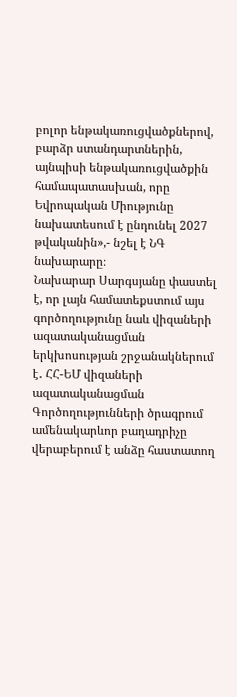բոլոր ենթակառուցվածքներով, բարձր ստանդարտներին, այնպիսի ենթակառուցվածքին համապատասխան, որը Եվրոպական Միությունը նախատեսում է ընդունել 2027 թվականին»,- նշել է ՆԳ նախարարը։
Նախարար Սարգսյանը փաստել է, որ լայն համատեքստում այս գործողությունը նաև վիզաների ազատականացման երկխոսության շրջանակներում է․ ՀՀ-ԵՄ վիզաների ազատականացման Գործողությունների ծրագրում ամենակարևոր բաղադրիչը վերաբերում է անձը հաստատող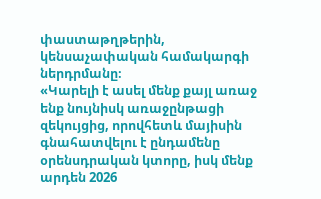փաստաթղթերին, կենսաչափական համակարգի ներդրմանը։
«Կարելի է ասել մենք քայլ առաջ ենք նույնիսկ առաջընթացի զեկույցից, որովհետև մայիսին գնահատվելու է ընդամենը օրենսդրական կտորը, իսկ մենք արդեն 2026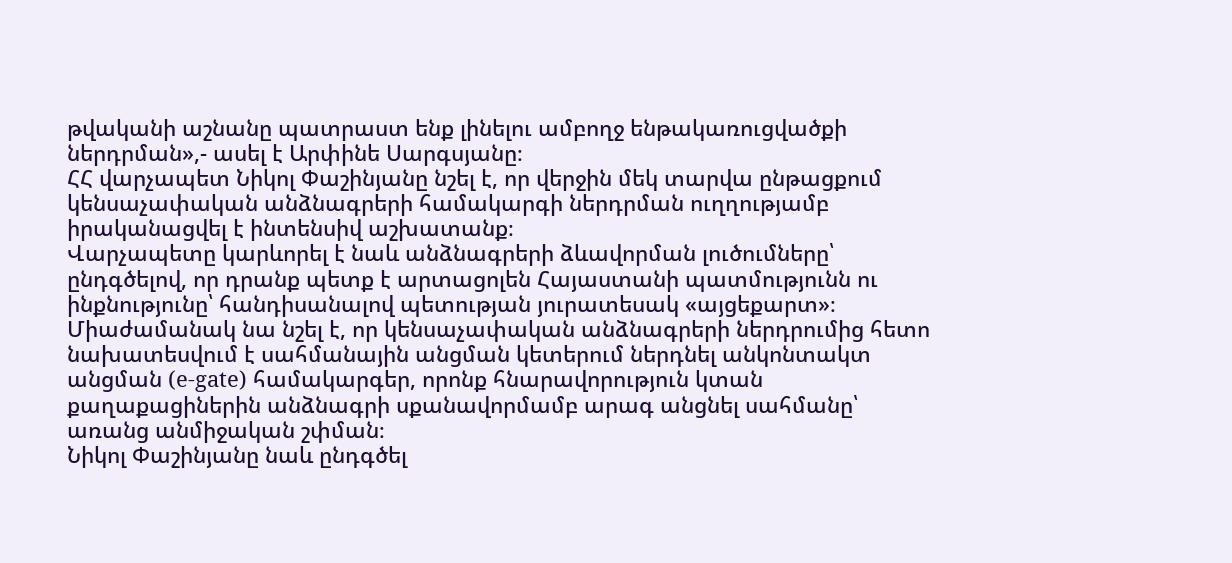թվականի աշնանը պատրաստ ենք լինելու ամբողջ ենթակառուցվածքի ներդրման»,- ասել է Արփինե Սարգսյանը։
ՀՀ վարչապետ Նիկոլ Փաշինյանը նշել է, որ վերջին մեկ տարվա ընթացքում կենսաչափական անձնագրերի համակարգի ներդրման ուղղությամբ իրականացվել է ինտենսիվ աշխատանք։
Վարչապետը կարևորել է նաև անձնագրերի ձևավորման լուծումները՝ ընդգծելով, որ դրանք պետք է արտացոլեն Հայաստանի պատմությունն ու ինքնությունը՝ հանդիսանալով պետության յուրատեսակ «այցեքարտ»։
Միաժամանակ նա նշել է, որ կենսաչափական անձնագրերի ներդրումից հետո նախատեսվում է սահմանային անցման կետերում ներդնել անկոնտակտ անցման (e-gate) համակարգեր, որոնք հնարավորություն կտան քաղաքացիներին անձնագրի սքանավորմամբ արագ անցնել սահմանը՝ առանց անմիջական շփման։
Նիկոլ Փաշինյանը նաև ընդգծել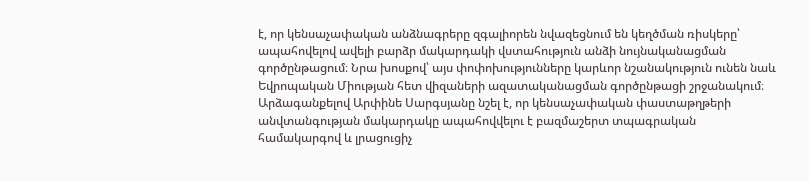է, որ կենսաչափական անձնագրերը զգալիորեն նվազեցնում են կեղծման ռիսկերը՝ ապահովելով ավելի բարձր մակարդակի վստահություն անձի նույնականացման գործընթացում։ Նրա խոսքով՝ այս փոփոխությունները կարևոր նշանակություն ունեն նաև Եվրոպական Միության հետ վիզաների ազատականացման գործընթացի շրջանակում։
Արձագանքելով Արփինե Սարգսյանը նշել է, որ կենսաչափական փաստաթղթերի անվտանգության մակարդակը ապահովվելու է բազմաշերտ տպագրական համակարգով և լրացուցիչ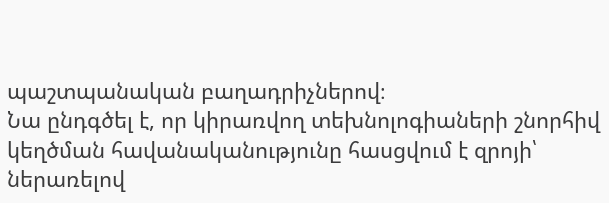պաշտպանական բաղադրիչներով։
Նա ընդգծել է, որ կիրառվող տեխնոլոգիաների շնորհիվ կեղծման հավանականությունը հասցվում է զրոյի՝ ներառելով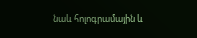նաև հոլոգրամային և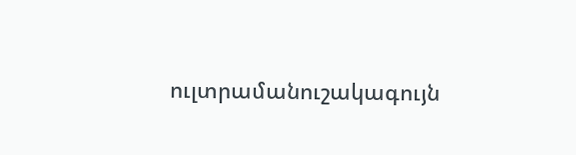ուլտրամանուշակագույն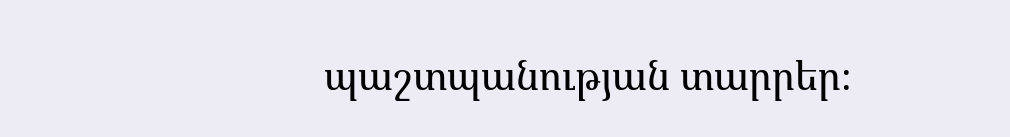պաշտպանության տարրեր։